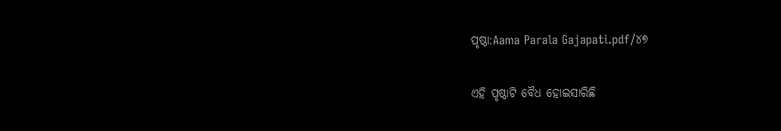ପୃଷ୍ଠା:Aama Parala Gajapati.pdf/୪୭

ଏହି ପୃଷ୍ଠାଟି ବୈଧ ହୋଇସାରିଛି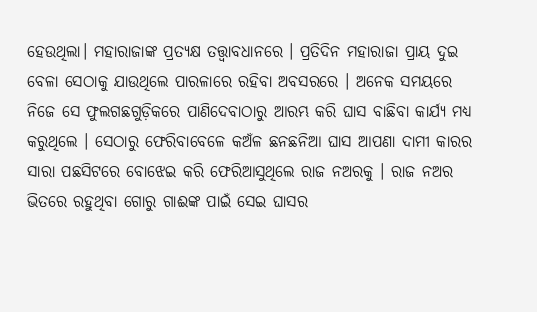ହେଉଥିଲା। ମହାରାଜାଙ୍କ ପ୍ରତ୍ୟକ୍ଷ ତତ୍ତ୍ବାବଧାନରେ । ପ୍ରତିଦିନ ମହାରାଜା ପ୍ରାୟ ଦୁଇ ବେଳା ସେଠାକୁ ଯାଉଥିଲେ ପାରଳାରେ ରହିବା ଅବସରରେ । ଅନେକ ସମୟରେ ନିଜେ ସେ ଫୁଲଗଛଗୁଡ଼ିକରେ ପାଣିଦେବାଠାରୁ ଆରମ୍ଭ କରି ଘାସ ବାଛିବା କାର୍ଯ୍ୟ ମଧ୍ୟ କରୁଥିଲେ । ସେଠାରୁ ଫେରିବାବେଳେ କଅଁଳ ଛନଛନିଆ ଘାସ ଆପଣା ଦାମୀ କାରର ସାରା ପଛସିଟରେ ବୋଝେଇ କରି ଫେରିଆସୁଥିଲେ ରାଜ ନଅରକୁ । ରାଜ ନଅର ଭିତରେ ରହୁଥିବା ଗୋରୁ ଗାଈଙ୍କ ପାଇଁ ସେଇ ଘାସର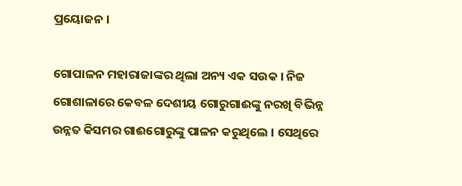ପ୍ରୟୋଜନ ।

ଗୋପାଳନ ମହାରାଜାଙ୍କର ଥିଲା ଅନ୍ୟ ଏକ ସଉକ । ନିଜ ଗୋଶାଳାରେ କେବଳ ଦେଶୀୟ ଗୋରୁଗାଈଙ୍କୁ ନରଖି ବିଭିନ୍ନ ଉନ୍ନତ କିସମର ଗାଈଗୋରୁଙ୍କୁ ପାଳନ କରୁଥିଲେ । ସେଥିରେ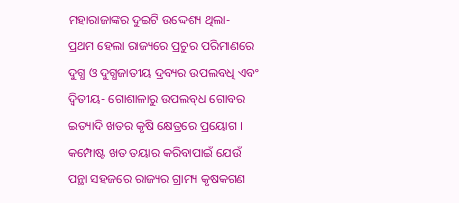ମହାରାଜାଙ୍କର ଦୁଇଟି ଉଦ୍ଦେଶ୍ୟ ଥିଲା- ପ୍ରଥମ ହେଲା ରାଜ୍ୟରେ ପ୍ରଚୁର ପରିମାଣରେ ଦୁଗ୍ଧ ଓ ଦୁଗ୍ଧଜାତୀୟ ଦ୍ରବ୍ୟର ଉପଲବଧି ଏବଂ ଦ୍ବିତୀୟ- ଗୋଶାଳାରୁ ଉପଲବ୍‌ଧ ଗୋବର ଇତ୍ୟାଦି ଖତର କୃଷି କ୍ଷେତ୍ରରେ ପ୍ରୟୋଗ । କମ୍ପୋଷ୍ଟ ଖତ ତୟାର କରିବାପାଇଁ ଯେଉଁ ପନ୍ଥା ସହଜରେ ରାଜ୍ୟର ଗ୍ରାମ୍ୟ କୃଷକଗଣ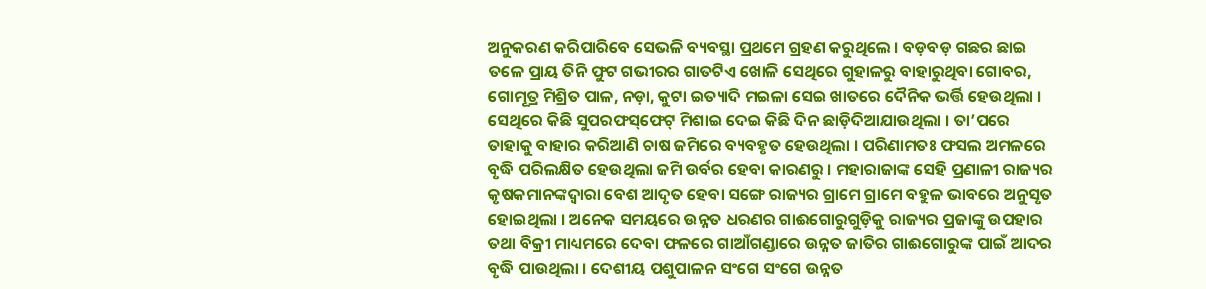ଅନୁକରଣ କରିପାରିବେ ସେଭଳି ବ୍ୟବସ୍ଥା ପ୍ରଥମେ ଗ୍ରହଣ କରୁଥିଲେ । ବଡ଼ବଡ଼ ଗଛର ଛାଇ ତଳେ ପ୍ରାୟ ତିନି ଫୁଟ ଗଭୀରର ଗାତଟିଏ ଖୋଳି ସେଥିରେ ଗୁହାଳରୁ ବାହାରୁଥିବା ଗୋବର, ଗୋମୂତ୍ର ମିଶ୍ରିତ ପାଳ, ନଡ଼ା, କୁଟା ଇତ୍ୟାଦି ମଇଳା ସେଇ ଖାତରେ ଦୈନିକ ଭର୍ତ୍ତି ହେଉଥିଲା । ସେଥିରେ କିଛି ସୁପରଫସ୍‌ଫେଟ୍ ମିଶାଇ ଦେଇ କିଛି ଦିନ ଛାଡ଼ିଦିଆଯାଉଥିଲା । ତା’ପରେ ତାହାକୁ ବାହାର କରିଆଣି ଚାଷ ଜମିରେ ବ୍ୟବହୃତ ହେଉଥିଲା । ପରିଣାମତଃ ଫସଲ ଅମଳରେ ବୃଦ୍ଧି ପରିଲକ୍ଷିତ ହେଉଥିଲା ଜମି ଉର୍ବର ହେବା କାରଣରୁ । ମହାରାଜାଙ୍କ ସେହି ପ୍ରଣାଳୀ ରାଜ୍ୟର କୃଷକମାନଙ୍କଦ୍ବାରା ବେଶ ଆଦୃତ ହେବା ସଙ୍ଗେ ରାଜ୍ୟର ଗ୍ରାମେ ଗ୍ରାମେ ବହୁଳ ଭାବରେ ଅନୁସୃତ ହୋଇଥିଲା । ଅନେକ ସମୟରେ ଉନ୍ନତ ଧରଣର ଗାଈଗୋରୁଗୁଡ଼ିକୁ ରାଜ୍ୟର ପ୍ରଜାଙ୍କୁ ଉପହାର ତଥା ବିକ୍ରୀ ମାଧ୍ୟମରେ ଦେବା ଫଳରେ ଗାଆଁଗଣ୍ଡାରେ ଉନ୍ନତ ଜାତିର ଗାଈଗୋରୁଙ୍କ ପାଇଁ ଆଦର ବୃଦ୍ଧି ପାଉଥିଲା । ଦେଶୀୟ ପଶୁପାଳନ ସଂଗେ ସଂଗେ ଉନ୍ନତ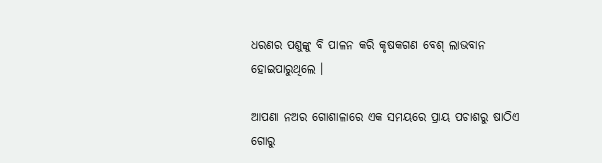ଧରଣର ପଶୁଙ୍କୁ ବି ପାଳନ କରି କୃଷକଗଣ ବେଶ୍ ଲାଭବାନ ହୋଇପାରୁଥିଲେ ।

ଆପଣା ନଅର ଗୋଶାଳାରେ ଏକ ସମୟରେ ପ୍ରାୟ ପଚାଶରୁ ଷାଠିଏ ଗୋରୁ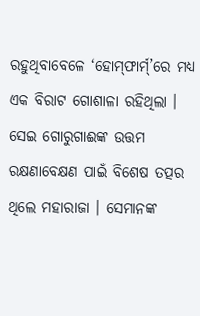ରହୁଥିବାବେଳେ ‘ହୋମ୍‌ଫାର୍ମ୍’ରେ ମଧ୍ୟ ଏକ ବିରାଟ ଗୋଶାଳା ରହିଥିଲା । ସେଇ ଗୋରୁଗାଈଙ୍କ ଉତ୍ତମ ରକ୍ଷଣାବେକ୍ଷଣ ପାଇଁ ବିଶେଷ ତତ୍ପର ଥିଲେ ମହାରାଜା । ସେମାନଙ୍କ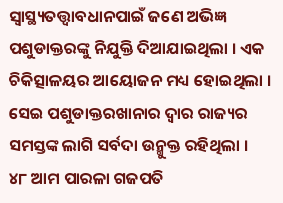ସ୍ୱାସ୍ଥ୍ୟତତ୍ତ୍ବାବଧାନପାଇଁ ଜଣେ ଅଭିଜ୍ଞ ପଶୁଡାକ୍ତରଙ୍କୁ ନିଯୁକ୍ତି ଦିଆଯାଇଥିଲା । ଏକ ଚିକିତ୍ସାଳୟର ଆୟୋଜନ ମଧ୍ୟ ହୋଇଥିଲା । ସେଇ ପଶୁଡାକ୍ତରଖାନାର ଦ୍ବାର ରାଜ୍ୟର ସମସ୍ତଙ୍କ ଲାଗି ସର୍ବଦା ଉନ୍ମୁକ୍ତ ରହିଥିଲା ।
୪୮ ଆମ ପାରଳା ଗଜପତି